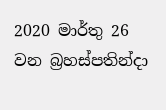2020 මාර්තු 26 වන බ්‍රහස්පතින්දා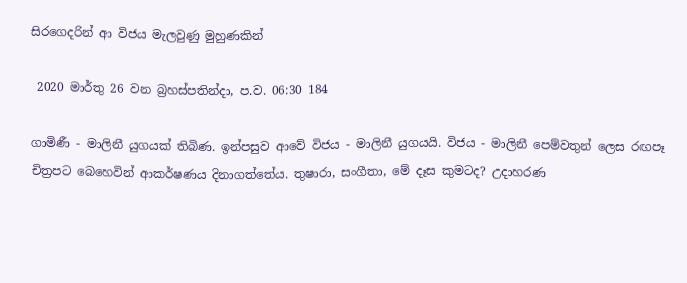සිරගෙදරින් ආ විජය මැලවුණු මුහුණකින්

 2020 මාර්තු 26 වන බ්‍රහස්පතින්දා, ප.ව. 06:30 184

ගාමිණී - මාලිනී යුගයක් තිබිණ. ඉන්පසුව ආවේ විජය - මාලිනී යුගයයි. විජය - මාලිනී පෙම්වතුන් ලෙස රඟපෑ චිත්‍රපට බෙහෙවින් ආකර්ෂණය දිනාගත්තේය. තුෂාරා, සංගීතා, මේ දෑස කුමටද? උදාහරණ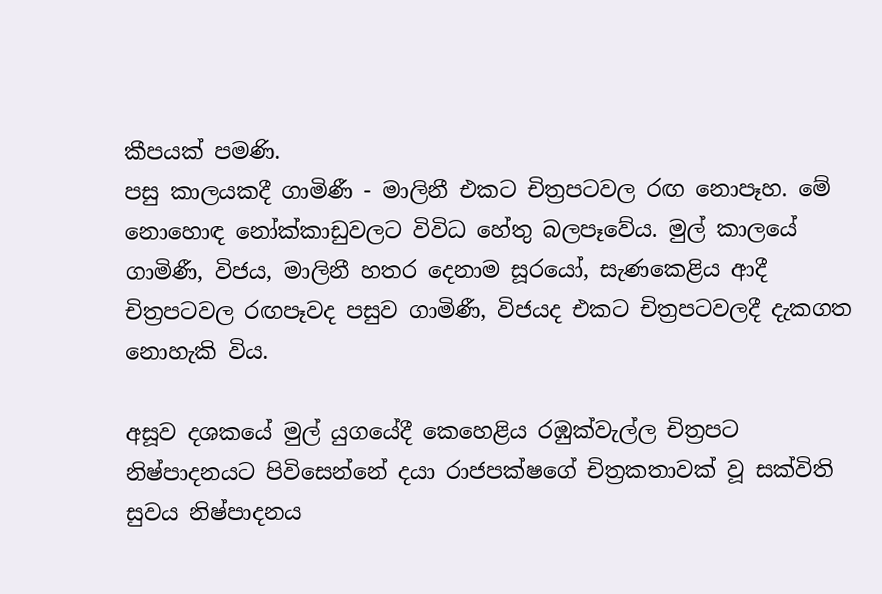කීපයක් පමණි.
පසු කාලයකදී ගාමිණී - මාලිනී එකට චිත්‍රපටවල රඟ නොපෑහ. මේ නොහොඳ නෝක්කාඩුවලට විවිධ හේතු බලපෑවේය. මුල් කාලයේ ගාමිණී, විජය, මාලිනී හතර දෙනාම සූරයෝ, සැණකෙළිය ආදී චිත්‍රපටවල රඟපෑවද පසුව ගාමිණී, විජයද එකට චිත්‍රපටවලදී දැකගත නොහැකි විය.

අසූව දශකයේ මුල් යුගයේදී කෙහෙළිය රඹුක්වැල්ල චිත්‍රපට නිෂ්පාදනයට පිවිසෙන්නේ දයා රාජපක්ෂගේ චිත්‍රකතාවක් වූ සක්විති සුවය නිෂ්පාදනය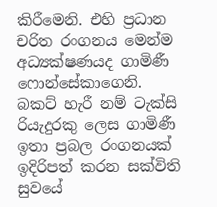කිරීමෙනි. එහි ප්‍රධාන චරිත රංගනය මෙන්ම අධ්‍යක්ෂණයද ගාමිණී ෆොන්සේකාගෙනි.
බකට් හැරී නම් ටැක්සි රියැදුරකු ලෙස ගාමිණී ඉතා ප්‍රබල රංගනයක් ඉදිරිපත් කරන සක්විති සුවයේ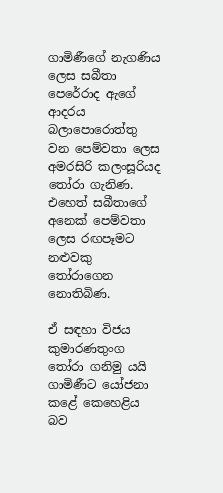ගාමිණීගේ නැගණිය ලෙස සබීතා පෙරේරාද ඇගේ ආදරය බලාපොරොත්තු වන පෙම්වතා ලෙස අමරසිරි කලංසූරියද තෝරා ගැනිණ. එහෙත් සබීතාගේ අනෙක් පෙම්වතා ලෙස රඟපෑමට නළුවකු තෝරාගෙන නොතිබිණ.

ඒ සඳහා විජය කුමාරණතුංග තෝරා ගනිමු යයි ගාමිණීට යෝජනා කළේ කෙහෙළිය බව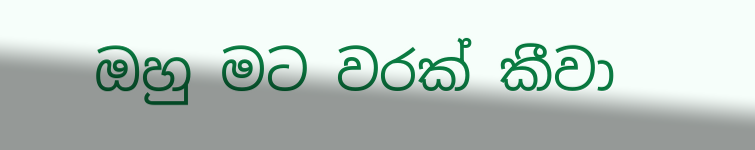ඔහු මට වරක් කීවා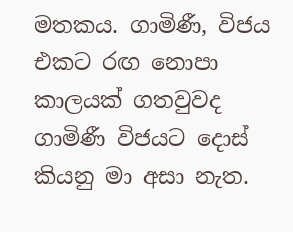මතකය. ගාමිණී, විජය එකට රඟ නොපා කාලයක් ගතවුවද ගාමිණී විජයට දොස් කියනු මා අසා නැත.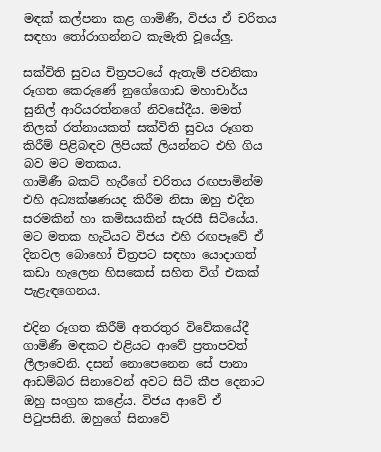මඳක් කල්පනා කළ ගාමිණී, විජය ඒ චරිතය සඳහා තෝරාගන්නට කැමැති වූයේලු.

සක්විති සුවය චිත්‍රපටයේ ඇතැම් ජවනිකා රූගත කෙරුණේ නුගේගොඩ මහාචාර්ය සුනිල් ආරියරත්නගේ නිවසේදීය. මමත් තිලක් රත්නායකත් සක්විති සුවය රූගත කිරීම් පිළිබඳව ලිපියක් ලියන්නට එහි ගිය බව මට මතකය.
ගාමිණී බකට් හැරීගේ චරිතය රඟපාමින්ම එහි අධ්‍යක්ෂණයද කිරීම නිසා ඔහු එදින සරමකින් හා කමිසයකින් සැරසී සිටියේය. මට මතක හැටියට විජය එහි රඟපෑවේ ඒ දිනවල බොහෝ චිත්‍රපට සඳහා යොදාගත් කඩා හැලෙන හිසකෙස් සහිත විග් එකක් පැළැඳගෙනය.

එදින රූගත කිරීම් අතරතුර විවේකයේදී ගාමිණී මඳකට එළියට ආවේ ප්‍රතාපවත් ලීලාවෙනි. දසන් නොපෙනෙන සේ පානා ආඩම්බර සිනාවෙන් අවට සිටි කීප දෙනාට ඔහු සංග්‍රහ කළේය. විජය ආවේ ඒ පිටුපසිනි. ඔහුගේ සිනාවේ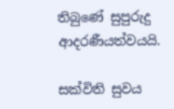තිබුණේ සුපුරුදු ආදරණීයත්වයයි.

සක්විති සුවය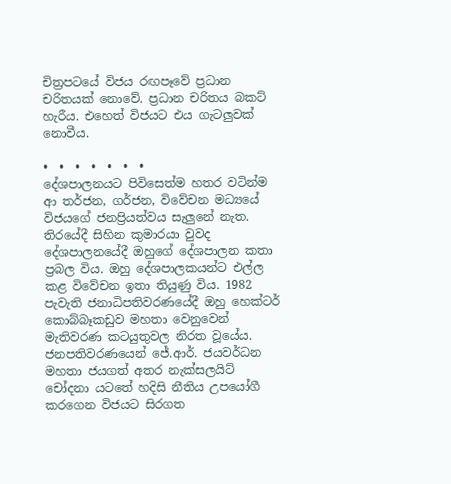චිත්‍රපටයේ විජය රඟපෑවේ ප්‍රධාන චරිතයක් නොවේ. ප්‍රධාන චරිතය බකට් හැරීය. එහෙත් විජයට එය ගැටලුවක් නොවීය.

•  •  •  •  •  •  •
දේශපාලනයට පිවිසෙත්ම හතර වටින්ම ආ තර්ජන, ගර්ජන, විවේචන මධ්‍යයේ විජයගේ ජනප්‍රියත්වය සැලුනේ නැත. තිරයේදී සිහින කුමාරයා වුවද දේශපාලනයේදී ඔහුගේ දේශපාලන කතා ප්‍රබල විය. ඔහු දේශපාලකයන්ට එල්ල කළ විවේචන ඉතා තියුණු විය. 1982 පැවැති ජනාධිපතිවරණයේදී ඔහු හෙක්ටර් කොබ්බෑකඩුව මහතා වෙනුවෙන් මැතිවරණ කටයුතුවල නිරත වූයේය. ජනපතිවරණයෙන් ජේ.ආර්. ජයවර්ධන මහතා ජයගත් අතර නැක්සලයිට් චෝදනා යටතේ හදිසි නීතිය උපයෝගී කරගෙන විජයට සිරගත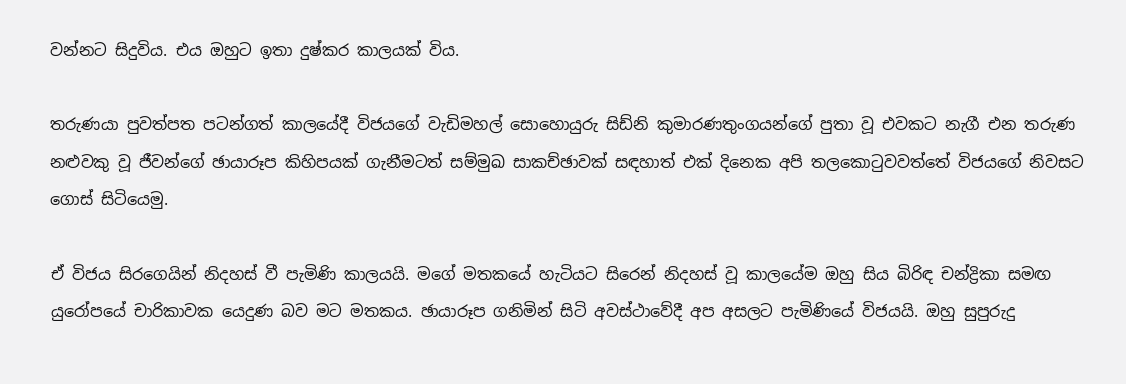වන්නට සිදුවිය. එය ඔහුට ඉතා දුෂ්කර කාලයක් විය.

තරුණයා පුවත්පත පටන්ගත් කාලයේදී විජයගේ වැඩිමහල් සොහොයුරු සිඩ්නි කුමාරණතුංගයන්ගේ පුතා වූ එවකට නැගී එන තරුණ නළුවකු වූ ජීවන්ගේ ඡායාරූප කිහිපයක් ගැනීමටත් සම්මුඛ සාකච්ඡාවක් සඳහාත් එක් දිනෙක අපි තලකොටුවවත්තේ විජයගේ නිවසට ගොස් සිටියෙමු.

ඒ විජය සිරගෙයින් නිදහස් වී පැමිණි කාලයයි. මගේ මතකයේ හැටියට සිරෙන් නිදහස් වූ කාලයේම ඔහු සිය බිරිඳ චන්ද්‍රිකා සමඟ යුරෝපයේ චාරිකාවක යෙදුණ බව මට මතකය. ඡායාරූප ගනිමින් සිටි අවස්ථාවේදී අප අසලට පැමිණියේ විජයයි. ඔහු සුපුරුදු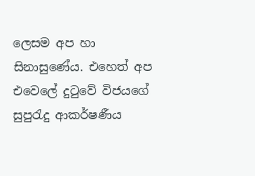ලෙසම අප හා සිනාසුණේය. එහෙත් අප එවෙලේ දුටුවේ විජයගේ සුපුරැදු ආකර්ෂණීය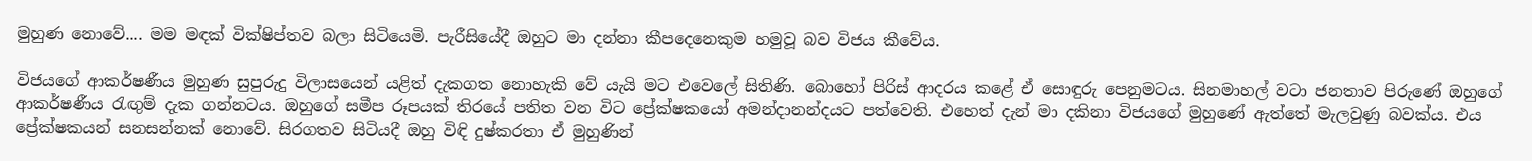මුහුණ නොවේ.... මම මඳක් වික්ෂිප්තව බලා සිටියෙමි. පැරීසියේදී ඔහුට මා දන්නා කීපදෙනෙකුම හමුවූ බව විජය කීවේය.

විජයගේ ආකර්ෂණීය මුහුණ සුපුරුදු විලාසයෙන් යළිත් දැකගත නොහැකි වේ යැයි මට එවෙලේ සිතිණි. බොහෝ පිරිස් ආදරය කළේ ඒ සොඳුරු පෙනුමටය. සිනමාහල් වටා ජනතාව පිරුණේ ඔහුගේ ආකර්ෂණීය රැඟුම් දැක ගන්නටය. ඔහුගේ සමීප රූපයක් තිරයේ පතිත වන විට ප්‍රේක්ෂකයෝ අමන්දානන්දයට පත්වෙති. එහෙත් දැන් මා දකිනා විජයගේ මුහුණේ ඇත්තේ මැලවුණු බවක්ය. එය ප්‍රේක්ෂකයන් සනසන්නක් නොවේ. සිරගතව සිටියදී ඔහු විඳි දුෂ්කරතා ඒ මුහුණින්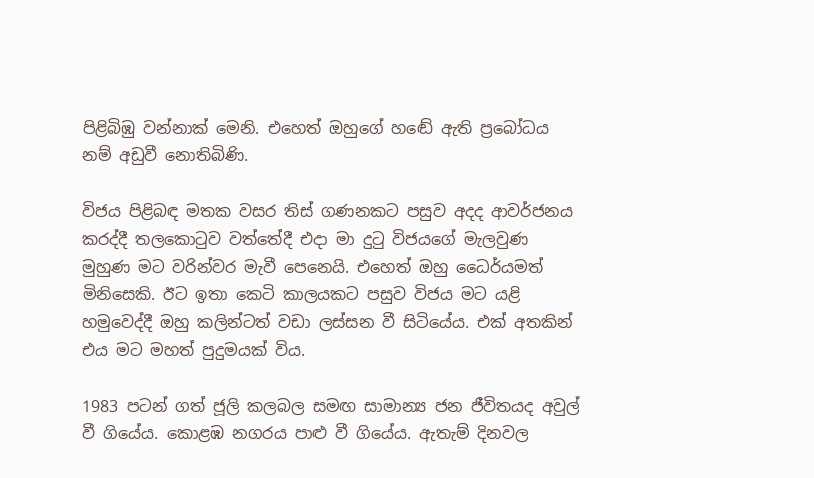පිළිබිඹු වන්නාක් මෙනි. එහෙත් ඔහුගේ හඬේ ඇති ප්‍රබෝධය නම් අඩුවී නොතිබිණි.

විජය පිළිබඳ මතක වසර තිස් ගණනකට පසුව අදද ආවර්ජනය කරද්දී තලකොටුව වත්තේදී එදා මා දුටු විජයගේ මැලවුණ මුහුණ මට වරින්වර මැවී පෙනෙයි. එහෙත් ඔහු ධෛර්යමත් මිනිසෙකි. ඊට ඉතා කෙටි කාලයකට පසුව විජය මට යළි හමුවෙද්දී ඔහු කලින්ටත් වඩා ලස්සන වී සිටියේය. එක් අතකින් එය මට මහත් පුදුමයක් විය.

1983 පටන් ගත් ජූලි කලබල සමඟ සාමාන්‍ය ජන ජීවිතයද අවුල් වී ගියේය. කොළඹ නගරය පාළු වී ගියේය. ඇතැම් දිනවල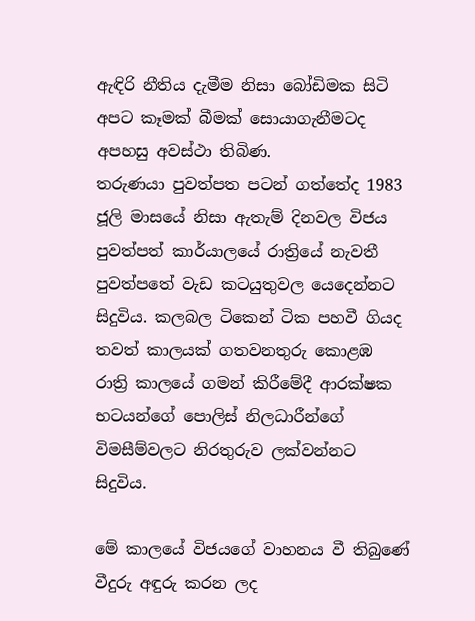ඇඳිරි නීතිය දැමීම නිසා බෝඩිමක සිටි අපට කෑමක් බීමක් සොයාගැනීමටද අපහසු අවස්ථා තිබිණ.
තරුණයා පුවත්පත පටන් ගත්තේද 1983 ජූලි මාසයේ නිසා ඇතැම් දිනවල විජය පුවත්පත් කාර්යාලයේ රාත්‍රියේ නැවතී පුවත්පතේ වැඩ කටයුතුවල යෙදෙන්නට සිදුවිය. කලබල ටිකෙන් ටික පහවී ගියද තවත් කාලයක් ගතවනතුරු කොළඹ රාත්‍රි කාලයේ ගමන් කිරීමේදී ආරක්ෂක භටයන්ගේ පොලිස් නිලධාරීන්ගේ විමසීම්වලට නිරතුරුව ලක්වන්නට සිදුවිය.

මේ කාලයේ විජයගේ වාහනය වී තිබුණේ වීදුරු අඳුරු කරන ලද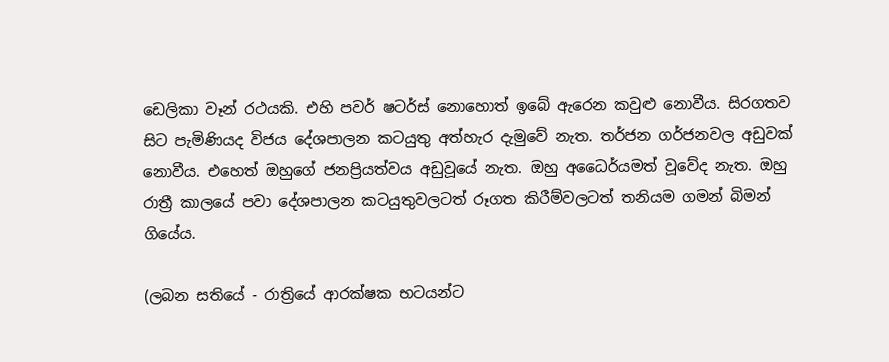ඩෙලිකා වෑන් රථයකි. එහි පවර් ෂටර්ස් නොහොත් ඉබේ ඇරෙන කවුළු නොවීය. සිරගතව සිට පැමිණියද විජය දේශපාලන කටයුතු අත්හැර දැමුවේ නැත. තර්ජන ගර්ජනවල අඩුවක් නොවීය. එහෙත් ඔහුගේ ජනප්‍රියත්වය අඩුවූයේ නැත. ඔහු අධෛර්යමත් වූවේද නැත. ඔහු රාත්‍රී කාලයේ පවා දේශපාලන කටයුතුවලටත් රූගත කිරීම්වලටත් තනියම ගමන් බිමන් ගියේය.

(ලබන සතියේ - රාත්‍රියේ ආරක්ෂක භටයන්ට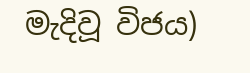මැදිවූ විජය)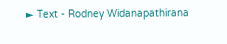► Text - Rodney Widanapathirana